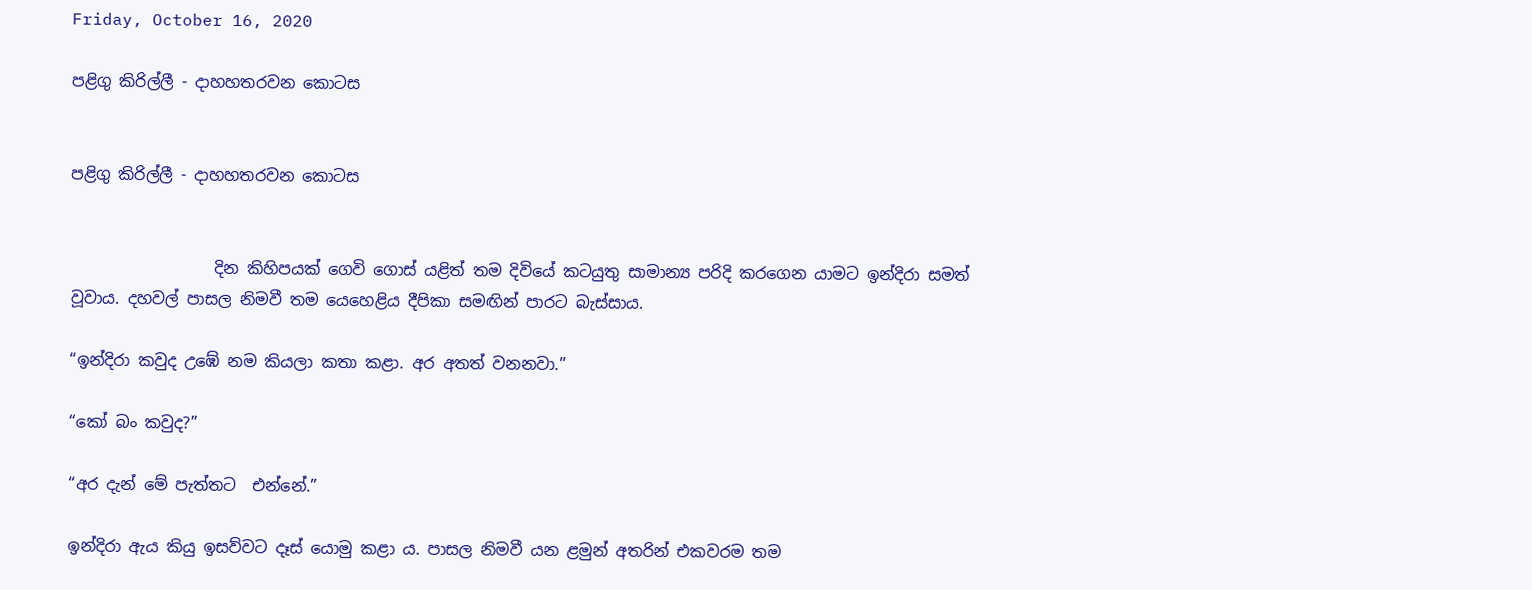Friday, October 16, 2020

පළිගු කිරිල්ලී - දාහහතරවන කොටස


පළිගු කිරිල්ලී - දාහහතරවන කොටස


                  දින කිහිපයක් ගෙවි ගොස් යළිත් තම දිවියේ කටයුතු සාමාන්‍ය පරිදි කරගෙන යාමට ඉන්දිරා සමත් වූවාය. දහවල් පාසල නිමවී තම යෙහෙළිය දීපිකා සමඟින් පාරට බැස්සාය.

“ඉන්දිරා කවුද උඹේ නම කියලා කතා කළා. අර අතත් වනනවා.”

“කෝ බං කවුද?”

“අර දැන් මේ පැත්තට  එන්නේ.”

ඉන්දිරා ඇය කියු ඉසව්වට දෑස් යොමු කළා ය. පාසල නිමවී යන ළමුන් අතරින් එකවරම තම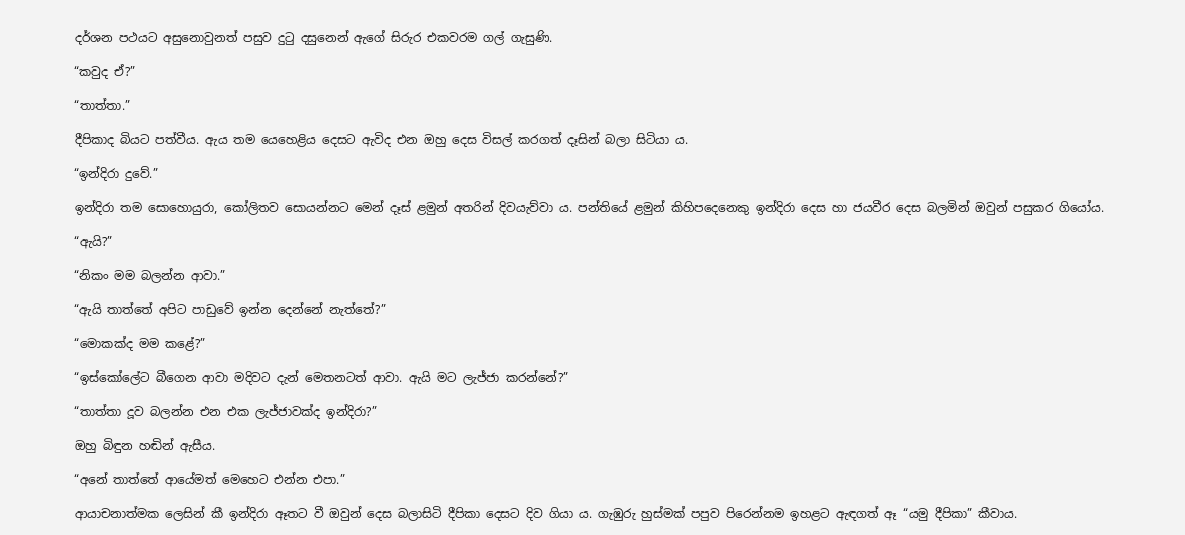දර්ශන පථයට අසුනොවුනත් පසුව දුටු දසුනෙන් ඇගේ සිරුර එකවරම ගල් ගැසුණි.

“කවුද ඒ?”

“තාත්තා.”

දීපිකාද බියට පත්වීය. ඇය තම යෙහෙළිය දෙසට ඇවිද එන ඔහු දෙස විසල් කරගත් දෑසින් බලා සිටියා ය.

“ඉන්දිරා දුවේ.”

ඉන්දිරා තම සොහොයුරා, කෝලිතව සොයන්නට මෙන් දෑස් ළමුන් අතරින් දිවයැව්වා ය. පන්තියේ ළමුන් කිහිපදෙනෙකු ඉන්දිරා දෙස හා ජයවීර දෙස බලමින් ඔවුන් පසුකර ගියෝය.

“ඇයි?”

“නිකං මම බලන්න ආවා.”

“ඇයි තාත්තේ අපිට පාඩුවේ ඉන්න දෙන්නේ නැත්තේ?”

“මොකක්ද මම කළේ?”

“ඉස්කෝලේට බීගෙන ආවා මදිවට දැන් මෙතනටත් ආවා. ඇයි මට ලැජ්ජා කරන්නේ?”

“තාත්තා දූව බලන්න එන එක ලැජ්ජාවක්ද ඉන්දිරා?”

ඔහු බිඳුන හඬින් ඇසීය.

“අනේ තාත්තේ ආයේමත් මෙහෙට එන්න එපා.”

ආයාචනාත්මක ලෙසින් කී ඉන්දිරා ඈතට වී ඔවුන් දෙස බලාසිටි දීපිකා දෙසට දිව ගියා ය. ගැඹුරු හුස්මක් පපුව පිරෙන්නම ඉහළට ඇඳගත් ඈ “යමු දීපිකා” කීවාය.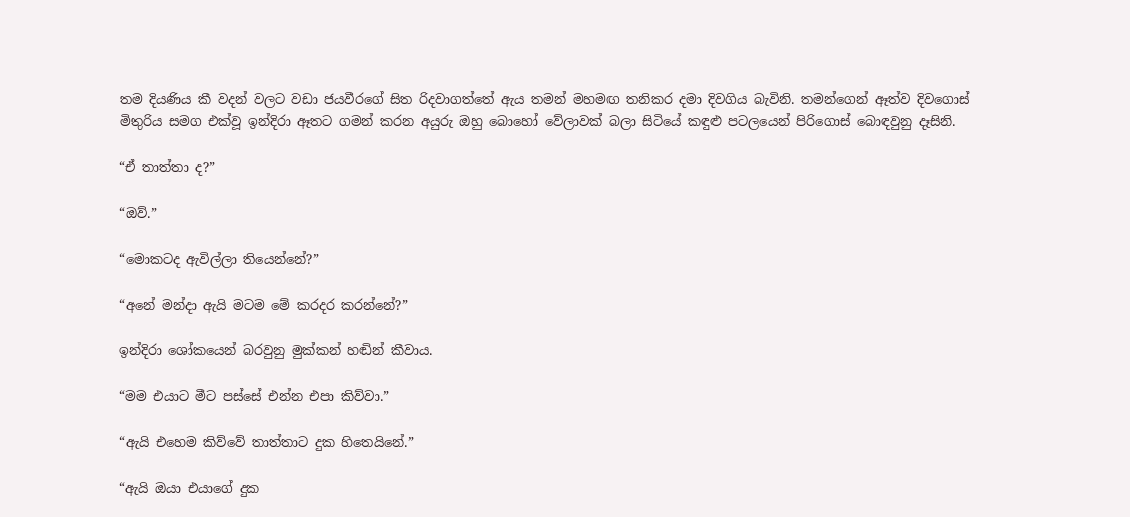තම දියණිය කී වදන් වලට වඩා ජයවීරගේ සිත රිදවාගත්තේ ඇය තමන් මහමඟ තනිකර දමා දිවගිය බැවිනි. තමන්ගෙන් ඈත්ව දිවගොස් මිතුරිය සමග එක්වූ ඉන්දිරා ඈතට ගමන් කරන අයුරු ඔහු බොහෝ වේලාවක් බලා සිටියේ කඳුළු පටලයෙන් පිරිගොස් බොඳවුනු දෑසිනි.

“ඒ තාත්තා ද?”

“ඔව්.”

“මොකටද ඇවිල්ලා තියෙන්නේ?”

“අනේ මන්දා ඇයි මටම මේ කරදර කරන්නේ?”

ඉන්දිරා ශෝකයෙන් බරවුනු මුක්කන් හඬින් කීවාය.

“මම එයාට මීට පස්සේ එන්න එපා කිව්වා.”

“ඇයි එහෙම කිව්වේ තාත්තාට දුක හිතෙයිනේ.”

“ඇයි ඔයා එයාගේ දුක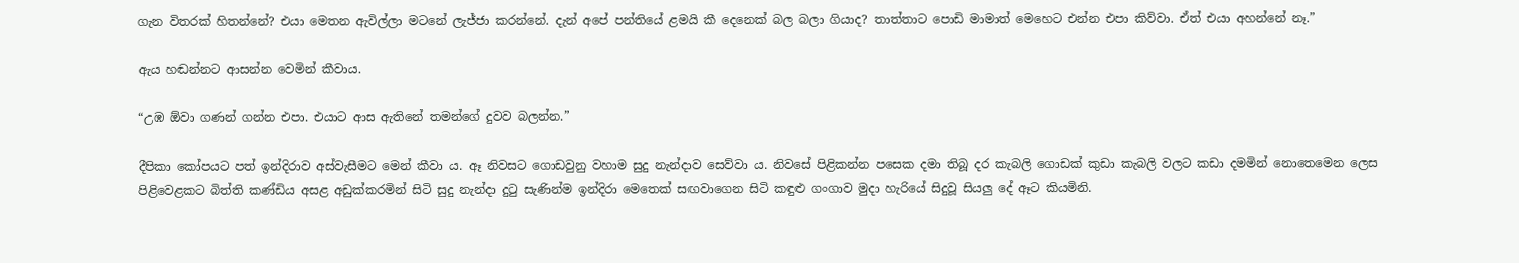ගැන විතරක් හිතන්නේ? එයා මෙතන ඇවිල්ලා මටනේ ලැජ්ජා කරන්නේ. දැන් අපේ පන්තියේ ළමයි කී දෙනෙක් බල බලා ගියාද? තාත්තාට පොඩි මාමාත් මෙහෙට එන්න එපා කිව්වා. ඒත් එයා අහන්නේ නෑ.”

ඇය හඬන්නට ආසන්න වෙමින් කීවාය.

“උඹ ඕවා ගණන් ගන්න එපා. එයාට ආස ඇතිනේ තමන්ගේ දුවව බලන්න.”

දීපිකා කෝපයට පත් ඉන්දිරාව අස්වැසීමට මෙන් කීවා ය. ඈ නිවසට ගොඩවුනු වහාම සුදු නැන්දාව සෙව්වා ය. නිවසේ පිළිකන්න පසෙක දමා තිබූ දර කැබලි ගොඩක් කුඩා කැබලි වලට කඩා දමමින් නොතෙමෙන ලෙස පිළිවෙළකට බිත්ති කණ්ඩිය අසළ අඩුක්කරමින් සිටි සුදු නැන්දා දුටු සැණින්ම ඉන්දිරා මෙතෙක් සඟවාගෙන සිටි කඳුළු ගංගාව මුදා හැරියේ සිදුවූ සියලු දේ ඈට කියමිනි.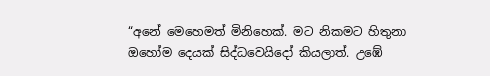“අනේ මෙහෙමත් මිනිහෙක්. මට නිකමට හිතුනා ඔහෝම දෙයක් සිද්ධවෙයිදෝ කියලාත්. උඹේ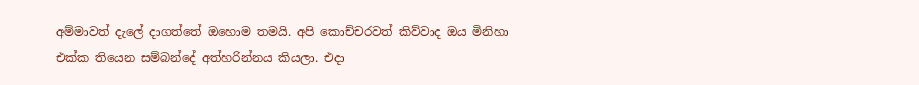අම්මාවත් දැලේ දාගත්තේ ඔහොම තමයි. අපි කොච්චරවත් කිව්වාද ඔය මිනිහා එක්ක තියෙන සම්බන්දේ අත්හරින්නය කියලා. එදා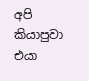අපි කියාපුවා එයා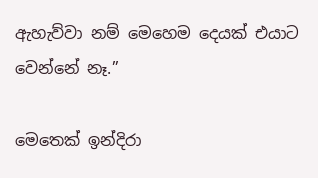ඇහැව්වා නම් මෙහෙම දෙයක් එයාට වෙන්නේ නෑ.”

මෙතෙක් ඉන්දිරා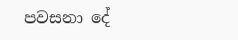පවසනා දේ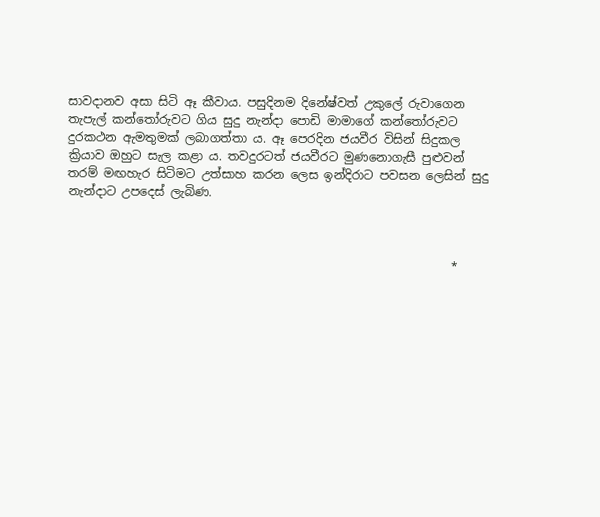සාවදානව අසා සිටි ඈ කීවාය. පසුදිනම දිනේෂ්වත් උකුලේ රුවාගෙන තැපැල් කන්තෝරුවට ගිය සුදු නැන්දා පොඩි මාමාගේ කන්තෝරුවට දුරකථන ඇමතුමක් ලබාගත්තා ය. ඈ පෙරදින ජයවීර විසින් සිදුකල ක්‍රියාව ඔහුට සැල කළා ය. තවදුරටත් ජයවීරට මුණනොගැසී පුළුවන් තරම් මඟහැර සිටිමට උත්සාහ කරන ලෙස ඉන්දිරාට පවසන ලෙසින් සුදු නැන්දාට උපදෙස් ලැබිණ.



                                                                *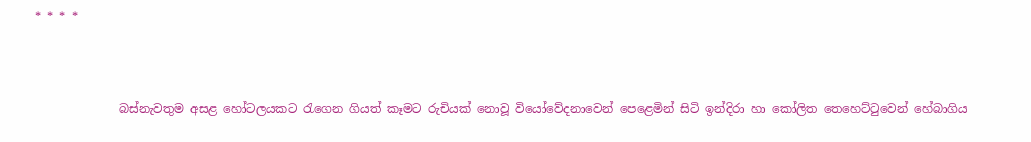* * * *



              බස්නැවතුම අසළ හෝටලයකට රැගෙන ගියත් කෑමට රුචියක් නොවූ වියෝවේදනාවෙන් පෙළෙමින් සිටි ඉන්දිරා හා කෝලිත තෙහෙට්ටුවෙන් හේබාගිය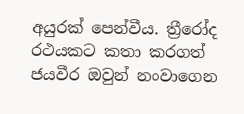අයුරක් පෙන්වීය. ත්‍රීරෝද රථයකට කතා කරගත් ජයවීර ඔවුන් නංවාගෙන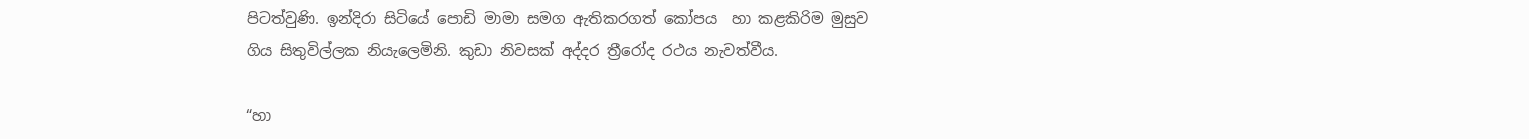පිටත්වුණි. ඉන්දිරා සිටියේ පොඩි මාමා සමග ඇතිකරගත් කෝපය  හා කළකිරිම මුසුව ගිය සිතුවිල්ලක නියැලෙමිනි. කුඩා නිවසක් අද්දර ත්‍රීරෝද රථය නැවත්වීය.

“හා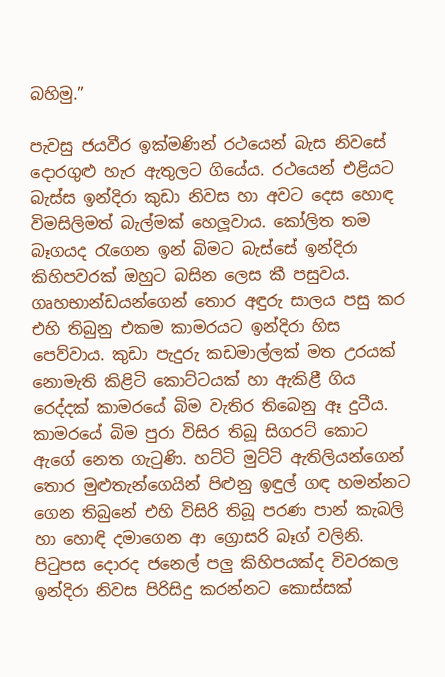බහිමු.”

පැවසු ජයවීර ඉක්මණින් රථයෙන් බැස නිවසේ දොරගුළු හැර ඇතුලට ගියේය. රථයෙන් එළියට බැස්ස ඉන්දිරා කුඩා නිවස හා අවට දෙස හොඳ විමසිලිමත් බැල්මක් හෙලූවාය. කෝලිත තම බෑගයද රැගෙන ඉන් බිමට බැස්සේ ඉන්දිරා කිහිපවරක් ඔහුට බසින ලෙස කී පසුවය. ගෘහභාන්ඩයන්ගෙන් තොර අඳුරු සාලය පසු කර එහි තිබුනු එකම කාමරයට ඉන්දිරා හිස පෙව්වාය. කුඩා පැදුරු කඩමාල්ලක් මත උරයක් නොමැති කිළිටි කොට්ටයක් හා ඇකිළී ගිය රෙද්දක් කාමරයේ බිම වැතිර තිබෙනු ඈ දුටීය. කාමරයේ බිම පුරා විසිර තිබූ සිගරට් කොට ඇගේ නෙත ගැටුණි. හට්ටි මුට්ටි ඇතිලියන්ගෙන් තොර මුළුතැන්ගෙයින් පිළුනු ඉඳුල් ගඳ හමන්නට ගෙන තිබුනේ එහි විසිරි තිබූ පරණ පාන් කැබලි හා හොඳි දමාගෙන ආ ග්‍රොසරි බෑග් වලිනි. පිටුපස දොරද ජනෙල් පලු කිහිපයක්ද විවරකල ඉන්දිරා නිවස පිරිසිදු කරන්නට කොස්සක්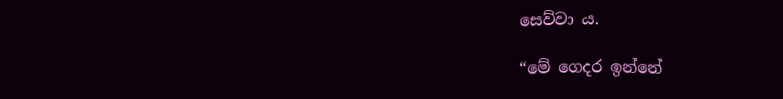සෙව්වා ය.

“මේ ගෙදර ඉන්නේ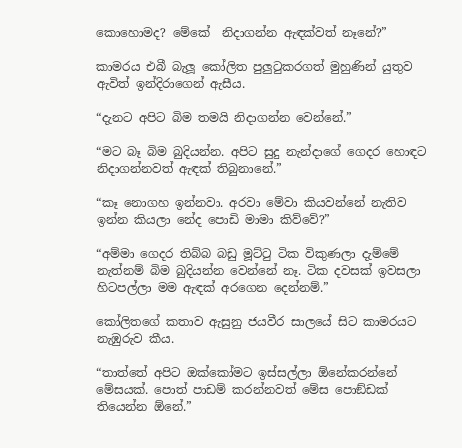කොහොමද? මේකේ  නිදාගන්න ඇඳක්වත් නෑනේ?”

කාමරය එබී බැලූ කෝලිත පුලුටුකරගත් මුහුණින් යුතුව ඇවිත් ඉන්දිරාගෙන් ඇසීය.

“දැනට අපිට බිම තමයි නිදාගන්න වෙන්නේ.”

“මට බෑ බිම බුදියන්න. අපිට සුදු නැන්දාගේ ගෙදර හොඳට නිදාගන්නවත් ඇඳක් තිබුනානේ.”

“කෑ නොගහ ඉන්නවා. අරවා මේවා කියවන්නේ නැතිව ඉන්න කියලා නේද පොඩි මාමා කිව්වේ?”

“අම්මා ගෙදර තිබ්බ බඩු මූට්ටු ටික විකුණලා දැම්මේ නැත්නම් බිම බුදියන්න වෙන්නේ නෑ. ටික දවසක් ඉවසලා හිටපල්ලා මම ඇඳක් අරගෙන දෙන්නම්.”

කෝලිතගේ කතාව ඇසුනු ජයවීර සාලයේ සිට කාමරයට නැඹුරුව කීය.

“තාත්තේ අපිට ඔක්කෝමට ඉස්සල්ලා ඕනේකරන්නේ මේසයක්. පොත් පාඩම් කරන්නවත් මේස පොඞ්ඩක් තියෙන්න ඕනේ.”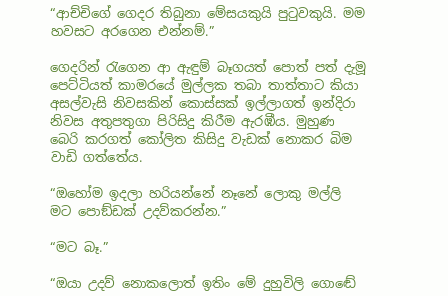“ආච්චිගේ ගෙදර තිබුනා මේසයකුයි පුටුවකුයි. මම හවසට අරගෙන එන්නම්.”

ගෙදරින් රැගෙන ආ ඇඳුම් බෑගයත් පොත් පත් දැමූ පෙට්ටියත් කාමරයේ මුල්ලක තබා තාත්තාට කියා අසල්වැසි නිවසකින් කොස්සක් ඉල්ලාගත් ඉන්දිරා නිවස අතුපතුගා පිරිසිදු කිරීම ඇරඹීය. මුහුණ බෙරි කරගත් කෝලිත කිසිදු වැඩක් නොකර බිම වාඩි ගත්තේය.

“ඔහෝම ඉදලා හරියන්නේ නෑනේ ලොකු මල්ලි මට පොඞ්ඩක් උදව්කරන්න.”

“මට බෑ.”

“ඔයා උදව් නොකලොත් ඉතිං මේ දුහුවිලි ගොඬේ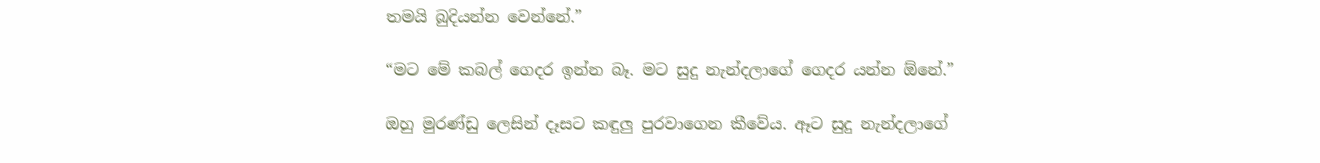තමයි බුදියන්න වෙන්නේ.”

“මට මේ කබල් ගෙදර ඉන්න බෑ. මට සුදු නැන්දලාගේ ගෙදර යන්න ඕනේ.”

ඔහු මුරණ්ඩු ලෙසින් දෑසට කඳුලු පුරවාගෙන කීවේය. ඈට සුදු නැන්දලාගේ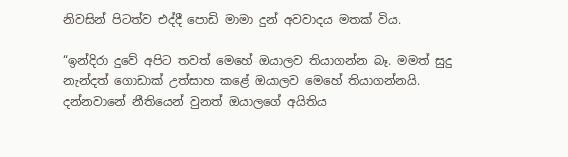නිවසින් පිටත්ව එද්දී පොඩි මාමා දුන් අවවාදය මතක් විය.

“ඉන්දිරා දුවේ අපිට තවත් මෙහේ ඔයාලව තියාගන්න බෑ. මමත් සුදු නැන්දත් ගොඩාක් උත්සාහ කළේ ඔයාලව මෙහේ තියාගන්නයි. දන්නවානේ නීතියෙන් වුනත් ඔයාලගේ අයිතිය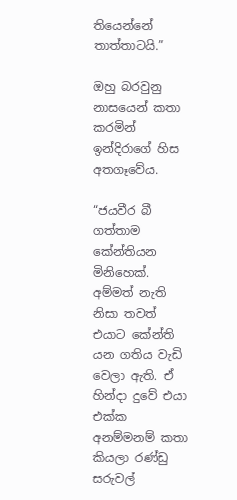තියෙන්නේ තාත්තාටයි.”

ඔහු බරවුනු නාසයෙන් කතා කරමින් ඉන්දිරාගේ හිස අතගෑවේය.

“ජයවීර බී ගත්තාම කේන්තියන මිනිහෙක්. අම්මත් නැති නිසා තවත් එයාට කේන්ති යන ගතිය වැඩි වෙලා ඇති. ඒ හින්දා දුවේ එයා එක්ක අනම්මනම් කතා කියලා රණ්ඩු සරුවල්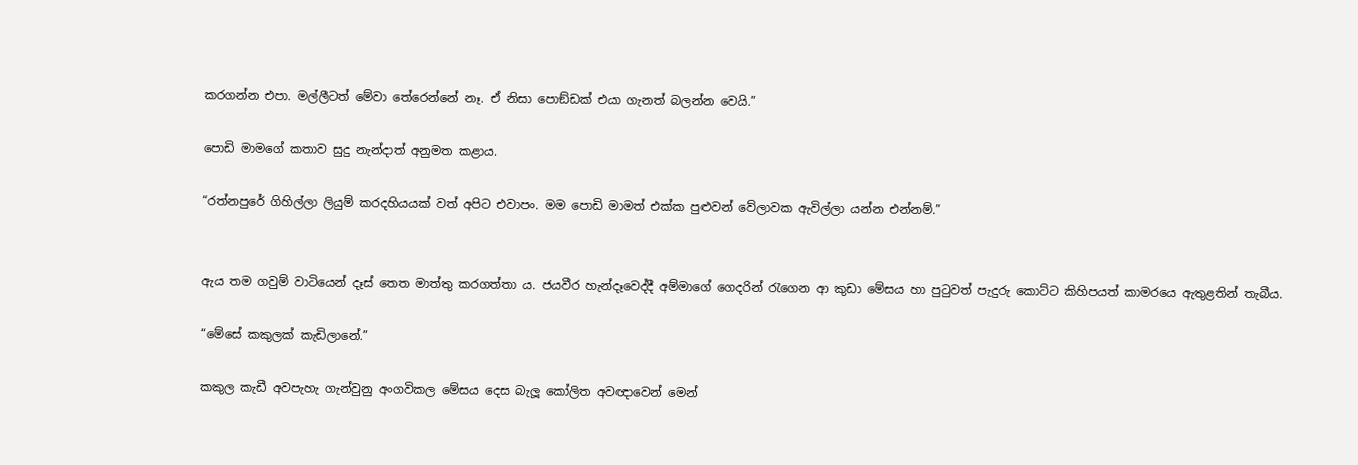කරගන්න එපා. මල්ලීටත් මේවා තේරෙන්නේ නෑ. ඒ නිසා පොඞ්ඩක් එයා ගැනත් බලන්න වෙයි.”

පොඩි මාමගේ කතාව සුදු නැන්දාත් අනුමත කළාය.

“රත්නපුරේ ගිහිල්ලා ලියුම් කරදහියයක් වත් අපිට එවාපං. මම පොඩි මාමත් එක්ක පුළුවන් වේලාවක ඇවිල්ලා යන්න එන්නම්.”


ඇය තම ගවුම් වාටියෙන් දෑස් තෙත මාත්තු කරගත්තා ය. ජයවීර හැන්දෑවෙද්දී අම්මාගේ ගෙදරින් රැගෙන ආ කුඩා මේසය හා පුටුවත් පැදුරු කොට්ට කිහිපයත් කාමරයෙ ඇතුළතින් තැබීය.

“මේසේ කකුලක් කැඩිලානේ.”

කකුල කැඩී අවපැහැ ගැන්වුනු අංගවිකල මේසය දෙස බැලූ කෝලිත අවඥාවෙන් මෙන්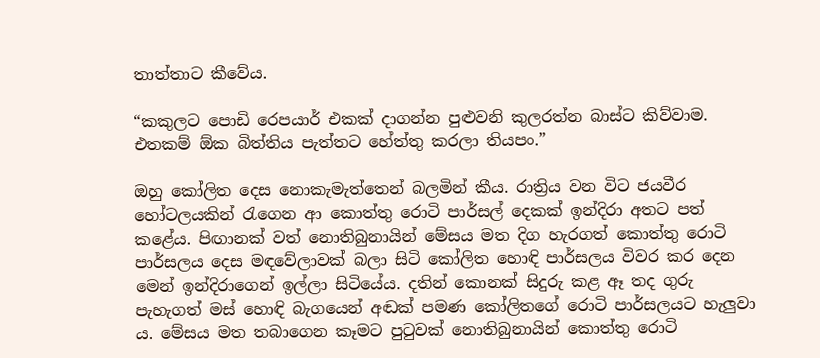තාත්තාට කීවේය.

“කකුලට පොඩි රෙපයාර් එකක් දාගන්න පුළුවනි කුලරත්න බාස්ට කිව්වාම. එතකම් ඕක බිත්තිය පැත්තට හේත්තු කරලා තියපං.”

ඔහු කෝලිත දෙස නොකැමැත්තෙන් බලමින් කීය. රාත්‍රිය වන විට ජයවීර හෝටලයකින් රැගෙන ආ කොත්තු රොටි පාර්සල් දෙකක් ඉන්දිරා අතට පත් කළේය. පිඟානක් වත් නොතිබුනායින් මේසය මත දිග හැරගත් කොත්තු රොටි පාර්සලය දෙස මඳවේලාවක් බලා සිටි කෝලිත හොඳි පාර්සලය විවර කර දෙන මෙන් ඉන්දිරාගෙන් ඉල්ලා සිටියේය. දතින් කොනක් සිදුරු කළ ඈ තද ගුරු පැහැගත් මස් හොඳි බැගයෙන් අඬක් පමණ කෝලිතගේ රොටි පාර්සලයට හැලුවා ය. මේසය මත තබාගෙන කෑමට පුටුවක් නොතිබුනායින් කොත්තු රොටි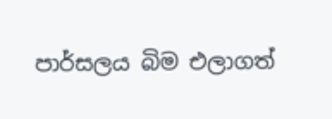පාර්සලය බිම එලාගත්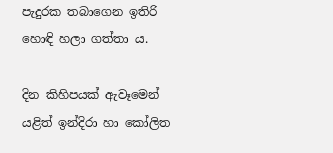පැදුරක තබාගෙන ඉතිරි හොඳි හලා ගත්තා ය.

දින කිහිපයක් ඇවෑමෙන් යළිත් ඉන්දිරා හා කෝලිත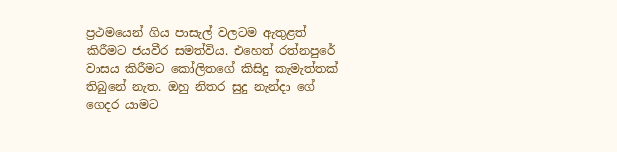ප්‍රථමයෙන් ගිය පාසැල් වලටම ඇතුළත් කිරීමට ජයවීර සමත්විය. එහෙත් රත්නපුරේ වාසය කිරීමට කෝලිතගේ කිසිදු කැමැත්තක් තිබුනේ නැත. ඔහු නිතර සුදු නැන්දා ගේ ගෙදර යාමට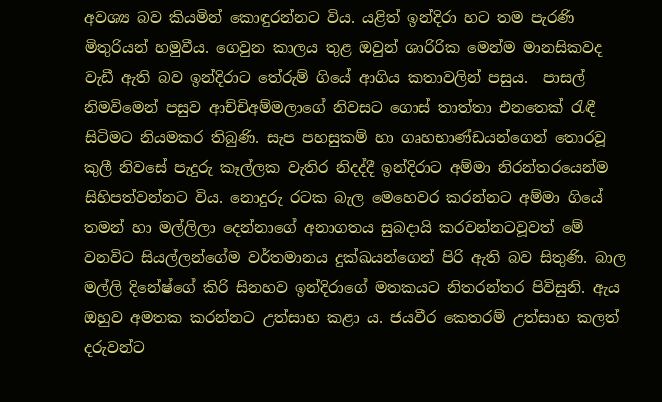අවශ්‍ය බව කියමින් කොඳුරන්නට විය. යළිත් ඉන්දිරා හට තම පැරණි මිතුරියන් හමුවීය. ගෙවුන කාලය තුළ ඔවුන් ශාරිරික මෙන්ම මානසිකවද වැඩී ඇති බව ඉන්දිරාට තේරුම් ගියේ ආගිය කතාවලින් පසුය.  පාසල් නිමවිමෙන් පසුව ආච්චිඅම්මලාගේ නිවසට ගොස් තාත්තා එනතෙක් රැඳී සිටිමට නියමකර තිබුණි. සැප පහසුකම් හා ගෘහභාණ්ඩයන්ගෙන් තොරවූ කුලී නිවසේ පැදුරු කෑල්ලක වැතිර නිදද්දී ඉන්දිරාට අම්මා නිරන්තරයෙන්ම සිහිපත්වන්නට විය. නොදුරු රටක බැල මෙහෙවර කරන්නට අම්මා ගියේ තමන් හා මල්ලිලා දෙන්නාගේ අනාගතය සුබදායි කරවන්නටවූවත් මේ වනවිට සියල්ලන්ගේම වර්තමානය දුක්ඛයන්ගෙන් පිරි ඇති බව සිතුණි. බාල මල්ලි දිනේෂ්ගේ කිරි සිනහව ඉන්දිරාගේ මතකයට නිතරන්තර පිවිසුනි. ඇය ඔහුව අමතක කරන්නට උත්සාහ කළා ය. ජයවීර කෙතරම් උත්සාහ කලත් දරුවන්ට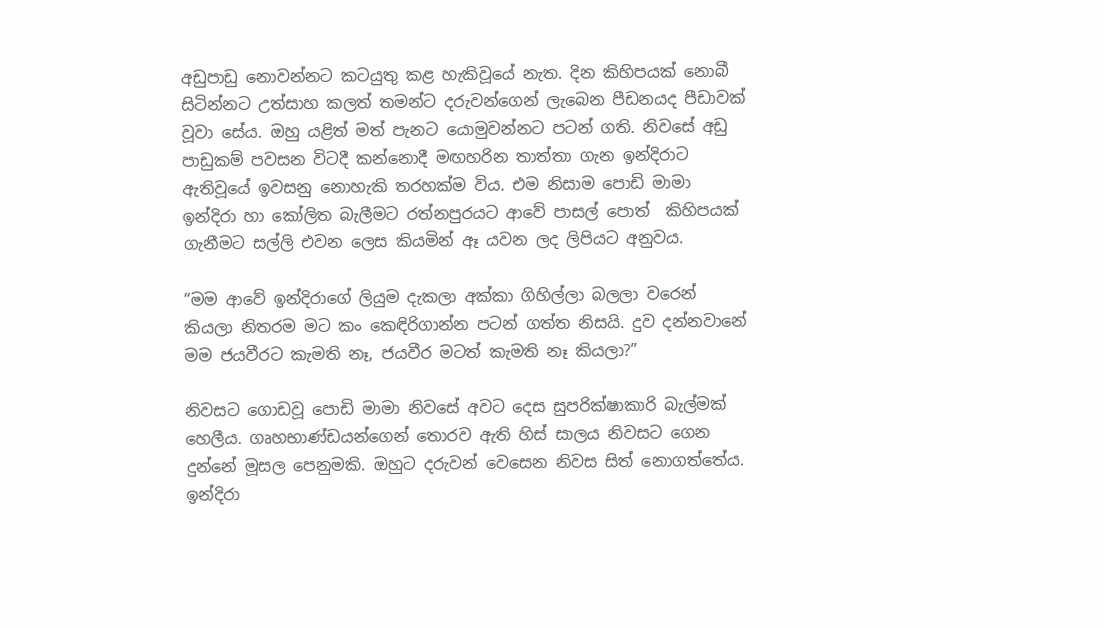අඩුපාඩු නොවන්නට කටයුතු කළ හැකිවූයේ නැත. දින කිහිපයක් නොබී සිටින්නට උත්සාහ කලත් තමන්ට දරුවන්ගෙන් ලැබෙන පීඩනයද පීඩාවක් වූවා සේය. ඔහු යළිත් මත් පැනට යොමුවන්නට පටන් ගති. නිවසේ අඩු පාඩුකම් පවසන විටදී කන්නොදී මඟහරින තාත්තා ගැන ඉන්දිරාට ඇතිවූයේ ඉවසනු නොහැකි තරහක්ම විය. එම නිසාම පොඩි මාමා ඉන්දිරා හා කෝලිත බැලීමට රත්නපුරයට ආවේ පාසල් පොත්  කිහිපයක් ගැනීමට සල්ලි එවන ලෙස කියමින් ඈ යවන ලද ලිපියට අනුවය.

“මම ආවේ ඉන්දිරාගේ ලියුම දැකලා අක්කා ගිහිල්ලා බලලා වරෙන් කියලා නිතරම මට කං කෙඳිරිගාන්න පටන් ගත්ත නිසයි. දුව දන්නවානේ මම ජයවීරට කැමති නෑ, ජයවීර මටත් කැමති නෑ කියලා?”

නිවසට ගොඩවූ පොඩි මාමා නිවසේ අවට දෙස සුපරික්ෂාකාරි බැල්මක් හෙලීය. ගෘහභාණ්ඩයන්ගෙන් තොරව ඇති හිස් සාලය නිවසට ගෙන දුන්නේ මූසල පෙනුමකි. ඔහුට දරුවන් වෙසෙන නිවස සිත් නොගත්තේය. ඉන්දිරා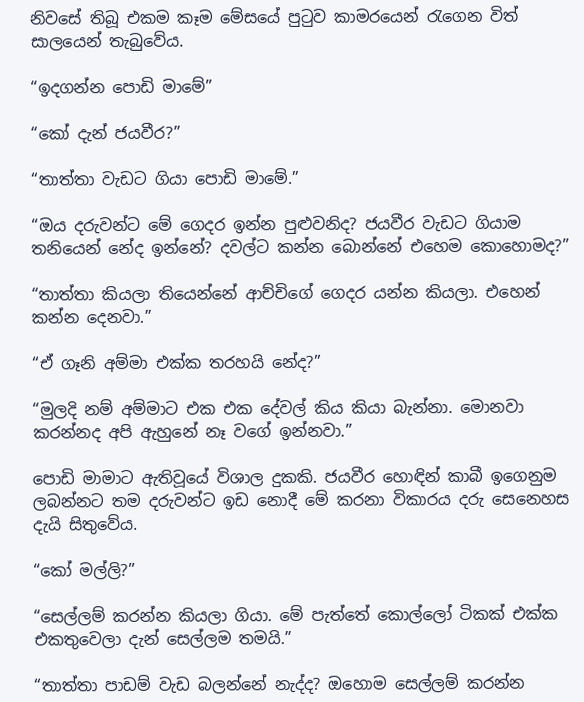නිවසේ තිබූ එකම කෑම මේසයේ පුටුව කාමරයෙන් රැගෙන විත්  සාලයෙන් තැබුවේය.

“ඉදගන්න පොඩි මාමේ”

“කෝ දැන් ජයවීර?”

“තාත්තා වැඩට ගියා පොඩි මාමේ.”

“ඔය දරුවන්ට මේ ගෙදර ඉන්න පුළුවනිද? ජයවීර වැඩට ගියාම තනියෙන් නේද ඉන්නේ? දවල්ට කන්න බොන්නේ එහෙම කොහොමද?”

“තාත්තා කියලා තියෙන්නේ ආච්චිගේ ගෙදර යන්න කියලා. එහෙන් කන්න දෙනවා.”

“ඒ ගෑනි අම්මා එක්ක තරහයි නේද?”

“මුලදි නම් අම්මාට එක එක දේවල් කිය කියා බැන්නා. මොනවා කරන්නද අපි ඇහුනේ නෑ වගේ ඉන්නවා.”

පොඩි මාමාට ඇතිවූයේ විශාල දුකකි. ජයවීර හොඳින් කාබී ඉගෙනුම ලබන්නට තම දරුවන්ට ඉඩ නොදී මේ කරනා විකාරය දරු සෙනෙහස දැයි සිතුවේය.

“කෝ මල්ලි?”

“සෙල්ලම් කරන්න කියලා ගියා. මේ පැත්තේ කොල්ලෝ ටිකක් එක්ක එකතුවෙලා දැන් සෙල්ලම තමයි.”

“තාත්තා පාඩම් වැඩ බලන්නේ නැද්ද? ඔහොම සෙල්ලම් කරන්න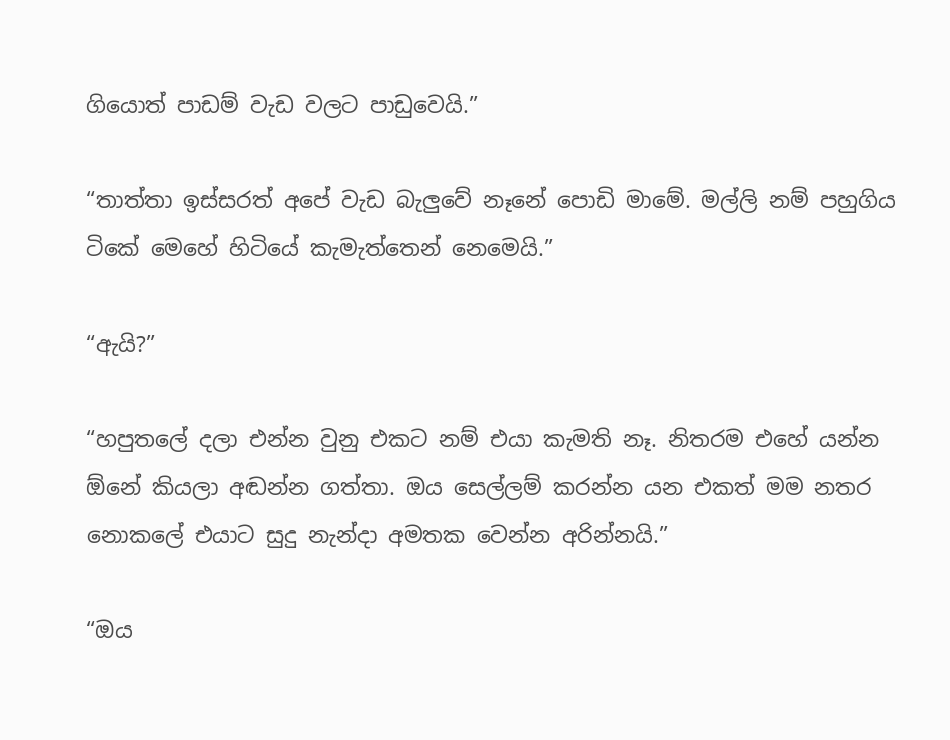ගියොත් පාඩම් වැඩ වලට පාඩුවෙයි.”

“තාත්තා ඉස්සරත් අපේ වැඩ බැලුවේ නෑනේ පොඩි මාමේ. මල්ලි නම් පහුගිය ටිකේ මෙහේ හිටියේ කැමැත්තෙන් නෙමෙයි.”

“ඇයි?”

“හපුතලේ දලා එන්න වුනු එකට නම් එයා කැමති නෑ. නිතරම එහේ යන්න ඕනේ කියලා අඬන්න ගත්තා. ඔය සෙල්ලම් කරන්න යන එකත් මම නතර නොකලේ එයාට සුදු නැන්දා අමතක වෙන්න අරින්නයි.”

“ඔය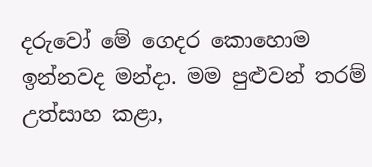දරුවෝ මේ ගෙදර කොහොම ඉන්නවද මන්දා. මම පුළුවන් තරම් උත්සාහ කළා,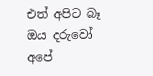එත් අපිට බෑ ඔය දරුවෝ අපේ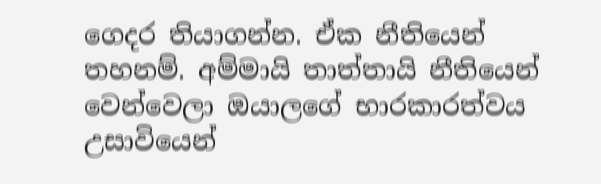ගෙදර තියාගන්න. ඒක නීතියෙන් තහනම්. අම්මායි තාත්තායි නීතියෙන් වෙන්වෙලා ඔයාලගේ භාරකාරත්වය උසාවියෙන්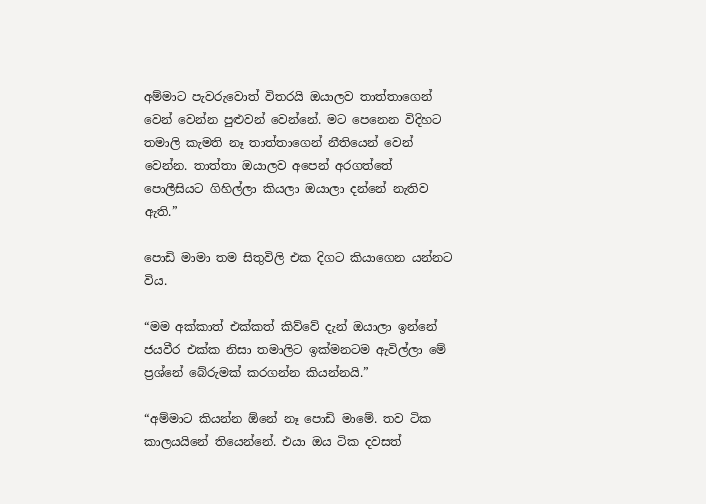අම්මාට පැවරුවොත් විතරයි ඔයාලව තාත්තාගෙන් වෙන් වෙන්න පුළුවන් වෙන්නේ. මට පෙනෙන විදිහට තමාලි කැමති නෑ තාත්තාගෙන් නීතියෙන් වෙන් වෙන්න. තාත්තා ඔයාලව අපෙන් අරගත්තේ පොලීසියට ගිහිල්ලා කියලා ඔයාලා දන්නේ නැතිව ඇති.”

පොඩි මාමා තම සිතුවිලි එක දිගට කියාගෙන යන්නට විය.

“මම අක්කාත් එක්කත් කිව්වේ දැන් ඔයාලා ඉන්නේ ජයවීර එක්ක නිසා තමාලිට ඉක්මනටම ඇවිල්ලා මේ ප්‍රශ්නේ බේරුමක් කරගන්න කියන්නයි.”

“අම්මාට කියන්න ඕනේ නෑ පොඩි මාමේ. තව ටික කාලයයිනේ තියෙන්නේ. එයා ඔය ටික දවසත්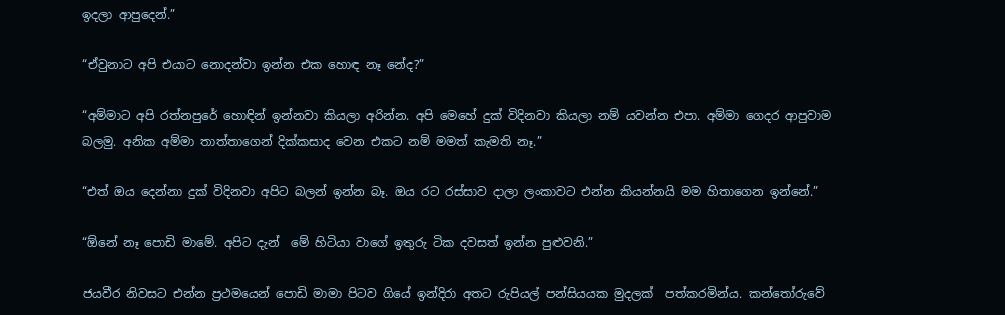ඉදලා ආපුදෙන්.”

“ඒවුනාට අපි එයාට නොදන්වා ඉන්න එක හොඳ නෑ නේද?”

“අම්මාට අපි රත්නපුරේ හොඳින් ඉන්නවා කියලා අරින්න. අපි මෙහේ දුක් විදිනවා කියලා නම් යවන්න එපා. අම්මා ගෙදර ආපුවාම බලමු. අනික අම්මා තාත්තාගෙන් දික්කසාද වෙන එකට නම් මමත් කැමති නෑ.”

“එත් ඔය දෙන්නා දුක් විදිනවා අපිට බලන් ඉන්න බෑ. ඔය රට රස්සාව දාලා ලංකාවට එන්න කියන්නයි මම හිතාගෙන ඉන්නේ.”

“ඕනේ නෑ පොඩි මාමේ. අපිට දැන්  මේ හිටියා වාගේ ඉතුරු ටික දවසත් ඉන්න පුළුවනි.”

ජයවීර නිවසට එන්න ප්‍රථමයෙන් පොඩි මාමා පිටව ගියේ ඉන්දිරා අතට රුපියල් පන්සියයක මුදලක්  පත්කරමින්ය. කන්තෝරුවේ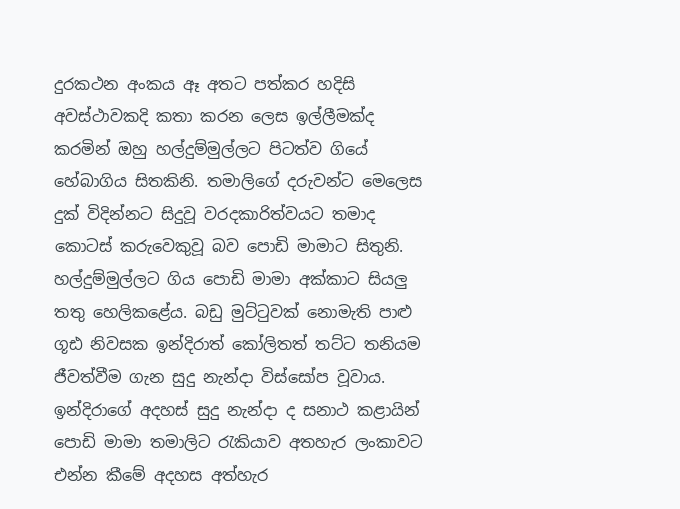දුරකථන අංකය ඈ අතට පත්කර හදිසි අවස්ථාවකදි කතා කරන ලෙස ඉල්ලීමක්ද කරමින් ඔහු හල්දුම්මුල්ලට පිටත්ව ගියේ හේබාගිය සිතකිනි. තමාලිගේ දරුවන්ට මෙලෙස දුක් විදින්නට සිදුවූ වරදකාරිත්වයට තමාද කොටස් කරුවෙකුවූ බව පොඩි මාමාට සිතුනි. හල්දුම්මුල්ලට ගිය පොඩි මාමා අක්කාට සියලු තතු හෙලිකළේය. බඩු මුට්ටුවක් නොමැති පාළු ගූඪ නිවසක ඉන්දිරාත් කෝලිතත් තට්ට තනියම ජීවත්වීම ගැන සුදු නැන්දා විස්සෝප වූවාය. ඉන්දිරාගේ අදහස් සුදු නැන්දා ද සනාථ කළායින් පොඩි මාමා තමාලිට රැකියාව අතහැර ලංකාවට එන්න කීමේ අදහස අත්හැර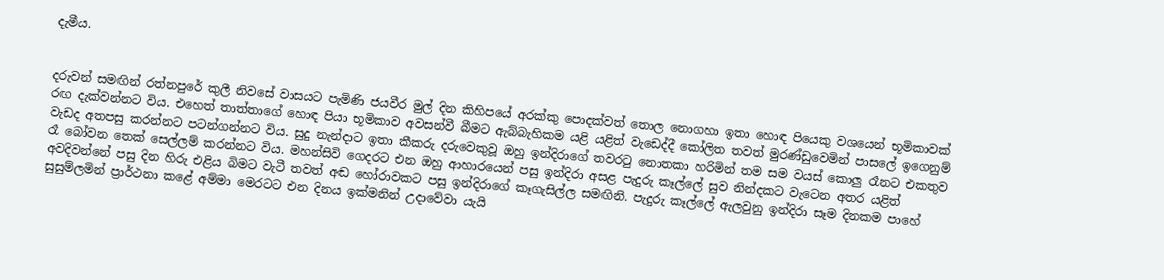දැමීය.


දරුවන් සමඟින් රත්නපුරේ කුලී නිවසේ වාසයට පැමිණි ජයවීර මුල් දින කිහිපයේ අරක්කු පොදක්වත් තොල නොගහා ඉතා හොඳ පියෙකු වශයෙන් භූමිකාවක් රඟ දැක්වන්නට විය. එහෙත් තාත්තාගේ හොඳ පියා භූමිකාව අවසන්වී බීමට ඇබ්බැහිකම යළි යළිත් වැඩෙද්දී කෝලිත තවත් මුරණ්ඩුවෙමින් පාසලේ ඉගෙනුම් වැඩද අතපසු කරන්නට පටන්ගන්නට විය. සුදු නැන්දාට ඉතා කීකරු දරුවෙකුවූ ඔහු ඉන්දිරාගේ තවරටු නොතකා හරිමින් තම සම වයස් කොලු රෑනට එකතුව රෑ බෝවන තෙක් සෙල්ලම් කරන්නට විය. මහන්සිවි ගෙදරට එන ඔහු ආහාරයෙන් පසු ඉන්දිරා අසළ පැදුරු කෑල්ලේ සුව නින්දකට වැටෙන අතර යළිත් අවදිවන්නේ පසු දින හිරු එළිය බිමට වැටී තවත් අඬ හෝරාවකට පසු ඉන්දිරාගේ කෑගැසිල්ල සමඟිනි. පැදුරු කෑල්ලේ ඇලවුනු ඉන්දිරා සෑම දිනකම පාහේ සුසුම්ලමින් ප්‍රාර්ථනා කළේ අම්මා මෙරටට එන දිනය ඉක්මනින් උදාවේවා යැයි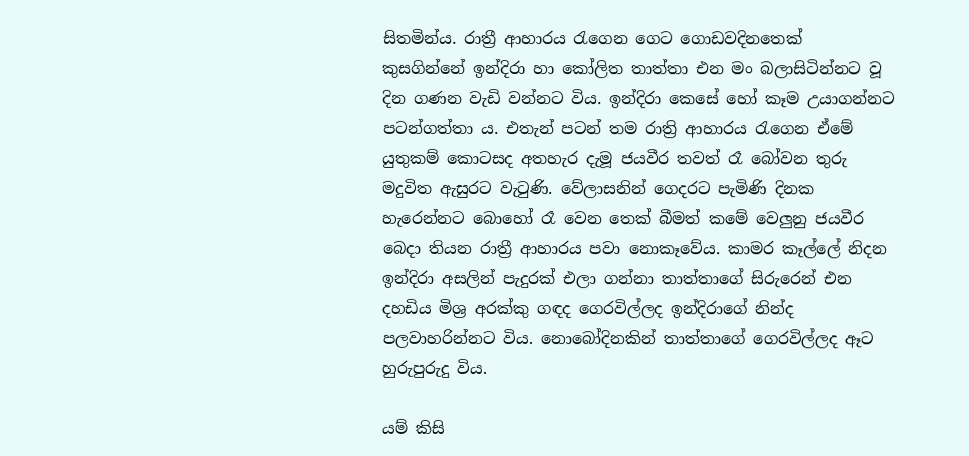සිතමින්ය. රාත්‍රී ආහාරය රැගෙන ගෙට ගොඩවදිනතෙක්  කුසගින්නේ ඉන්දිරා හා කෝලිත තාත්තා එන මං බලාසිටින්නට වූ දින ගණන වැඩි වන්නට විය. ඉන්දිරා කෙසේ හෝ කෑම උයාගන්නට පටන්ගත්තා ය. එතැන් පටන් තම රාත්‍රි ආහාරය රැගෙන ඒමේ යුතුකම් කොටසද අතහැර දැමූ ජයවීර තවත් රෑ බෝවන තුරු මදුවිත ඇසුරට වැටුණි. වේලාසනින් ගෙදරට පැමිණි දිනක හැරෙන්නට බොහෝ රෑ වෙන තෙක් බීමත් කමේ වෙලුනු ජයවීර බෙදා තියන රාත්‍රී ආහාරය පවා නොකෑවේය. කාමර කෑල්ලේ නිදන ඉන්දිරා අසලින් පැදුරක් එලා ගන්නා තාත්තාගේ සිරුරෙන් එන දහඩිය මිශ්‍ර අරක්කු ගඳද ගෙරවිල්ලද ඉන්දිරාගේ නින්ද පලවාහරින්නට විය. නොබෝදිනකින් තාත්තාගේ ගෙරවිල්ලද ඈට හුරුපුරුදු විය.

යම් කිසි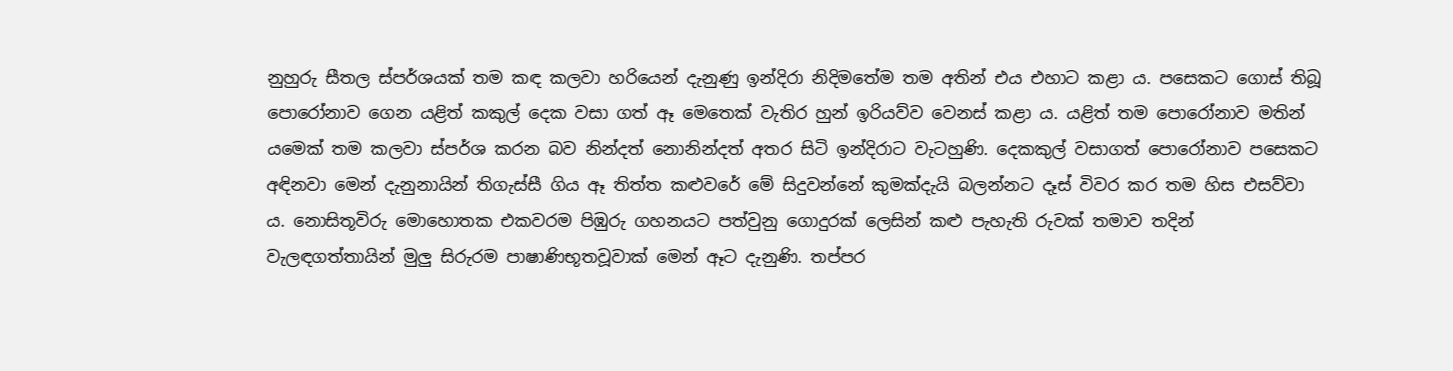නුහුරු සීතල ස්පර්ශයක් තම කඳ කලවා හරියෙන් දැනුණු ඉන්දිරා නිදිමතේම තම අතින් එය එහාට කළා ය. පසෙකට ගොස් තිබූ පොරෝනාව ගෙන යළිත් කකුල් දෙක වසා ගත් ඈ මෙතෙක් වැතිර හුන් ඉරියව්ව වෙනස් කළා ය. යළිත් තම පොරෝනාව මතින් යමෙක් තම කලවා ස්පර්ශ කරන බව නින්දත් නොනින්දත් අතර සිටි ඉන්දිරාට වැටහුණි. දෙකකුල් වසාගත් පොරෝනාව පසෙකට අඳිනවා මෙන් දැනුනායින් තිගැස්සී ගිය ඈ තිත්ත කළුවරේ මේ සිදුවන්නේ කුමක්දැයි බලන්නට දෑස් විවර කර තම හිස එසව්වා ය. නොසිතූවිරු මොහොතක එකවරම පිඹුරු ගහනයට පත්වුනු ගොදුරක් ලෙසින් කළු පැහැති රුවක් තමාව තදින් වැලඳගත්තායින් මුලු සිරුරම පාෂාණිභූතවූවාක් මෙන් ඈට දැනුණි. තප්පර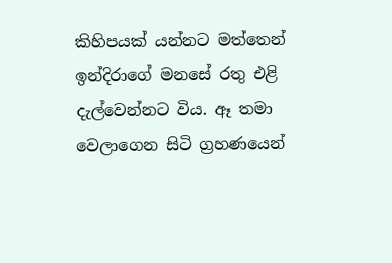කිහිපයක් යන්නට මත්තෙන් ඉන්දිරාගේ මනසේ රතු එළි දැල්වෙන්නට විය. ඈ තමා වෙලාගෙන සිටි ග්‍රහණයෙන්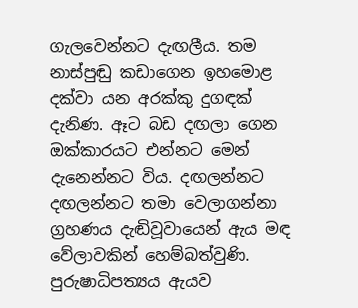ගැලවෙන්නට දැඟලීය. තම නාස්පුඬු කඩාගෙන ඉහමොළ දක්වා යන අරක්කු දුගඳක් දැනිණ. ඈට බඩ දඟලා ගෙන ඔක්කාරයට එන්නට මෙන් දැනෙන්නට විය. දඟලන්නට දඟලන්නට තමා වෙලාගන්නා ග්‍රහණය දැඬිවූවායෙන් ඇය මඳ වේලාවකින් හෙම්බත්වුණි. පුරුෂාධිපත්‍යය ඇයව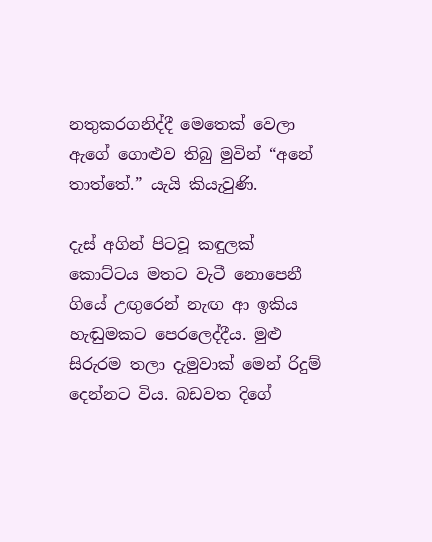නතුකරගනිද්දී මෙතෙක් වෙලා ඇගේ ගොළුව තිබු මුවින් “අනේ තාත්තේ.” යැයි කියැවුණි.

දැස් අගින් පිටවූ කඳුලක් කොට්ටය මතට වැටී නොපෙනී ගියේ උඟුරෙන් නැඟ ආ ඉකිය හැඬුමකට පෙරලෙද්දීය. මුළු සිරුරම තලා දැමුවාක් මෙන් රිදුම් දෙන්නට විය. බඩවත දිගේ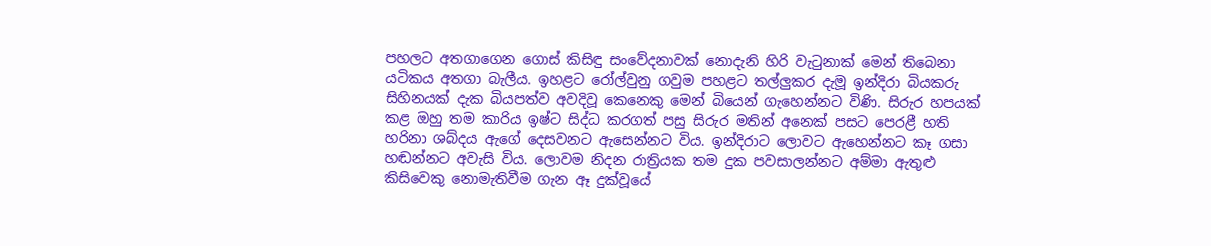පහලට අතගාගෙන ගොස් කිසිඳු සංවේදනාවක් නොදැනි හිරි වැටුනාක් මෙන් තිබෙනා යටිකය අතගා බැලීය. ඉහළට රෝල්වුනු ගවුම පහළට තල්ලුකර දැමූ ඉන්දිරා බියකරු සිහිනයක් දැක බියපත්ව අවදිවූ කෙනෙකු මෙන් බියෙන් ගැහෙන්නට විණි. සිරුර හපයක් කළ ඔහු තම කාරිය ඉෂ්ට සිද්ධ කරගත් පසු සිරුර මතින් අනෙක් පසට පෙරළී හති හරිනා ශබ්දය ඇගේ දෙසවනට ඇසෙන්නට විය. ඉන්දිරාට ලොවට ඇහෙන්නට කෑ ගසා හඬන්නට අවැසි විය. ලොවම නිදන රාත්‍රියක තම දුක පවසාලන්නට අම්මා ඇතුළු කිසිවෙකු නොමැතිවීම ගැන ඈ දුක්වූයේ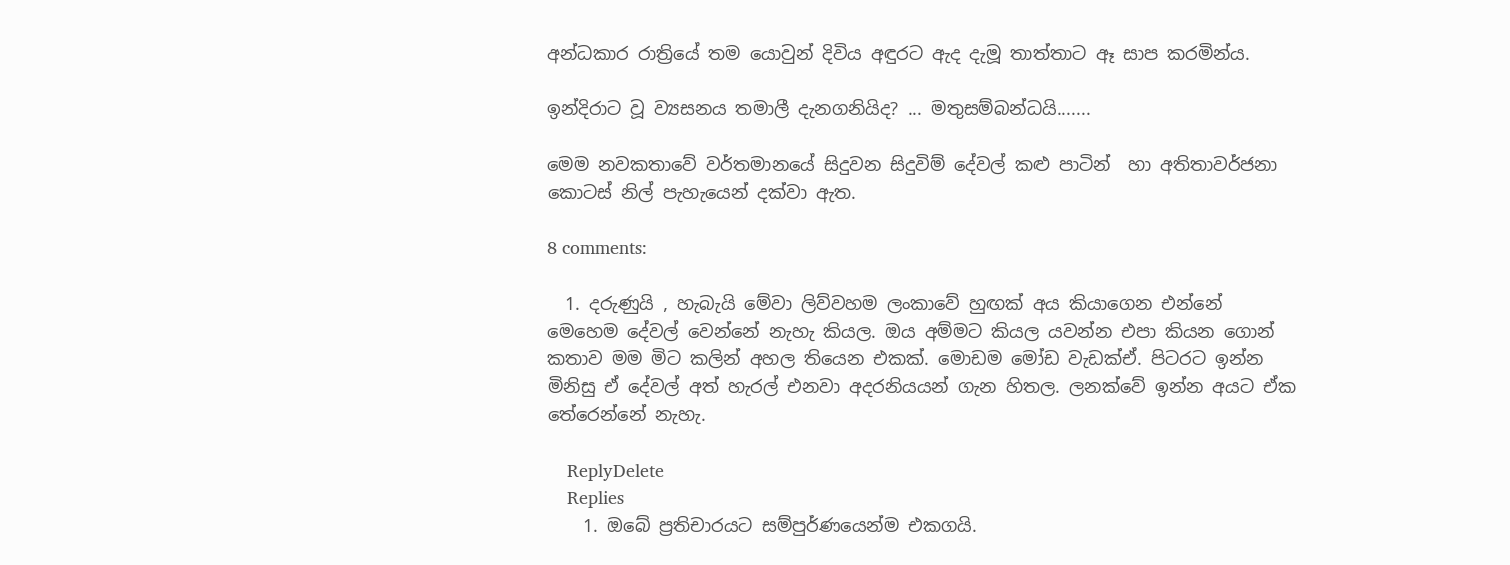අන්ධකාර රාත්‍රියේ තම යොවුන් දිවිය අඳුරට ඇද දැමූ තාත්තාට ඈ සාප කරමින්ය.

ඉන්දිරාට වූ ව්‍යසනය තමාලී දැනගනියිද? ... මතුසම්බන්ධයි.......

මෙම නවකතාවේ වර්තමානයේ සිදුවන සිදුවිම් දේවල් කළු පාටින්  හා අතිතාවර්ජනා කොටස් නිල් පැහැයෙන් දක්වා ඇත.

8 comments:

  1. දරුණුයි , හැබැයි මේවා ලිව්වහම ලංකාවේ හුඟක් අය කියාගෙන එන්නේ මෙහෙම දේවල් වෙන්නේ නැහැ කියල. ඔය අම්මට කියල යවන්න එපා කියන ගොන් කතාව මම මිට කලින් අහල තියෙන එකක්. මොඩම මෝඩ වැඩක්ඒ. පිටරට ඉන්න මිනිසු ඒ දේවල් අත් හැරල් එනවා අදරනියයන් ගැන හිතල. ලනක්වේ ඉන්න අයට ඒක තේරෙන්නේ නැහැ.

    ReplyDelete
    Replies
    1. ඔබේ ප්‍රතිචාරයට සම්පුර්ණයෙන්ම එකගයි.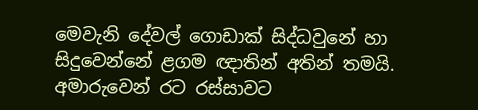මෙවැනි දේවල් ගොඩාක් සිද්ධවුනේ හා සිදුවෙන්නේ ළගම ඥාතින් අතින් තමයි. අමාරුවෙන් රට රස්සාවට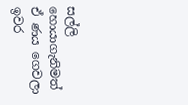සල්ලි හොයාගැනිමත් ඒ ණය ගෙවලා ඉවර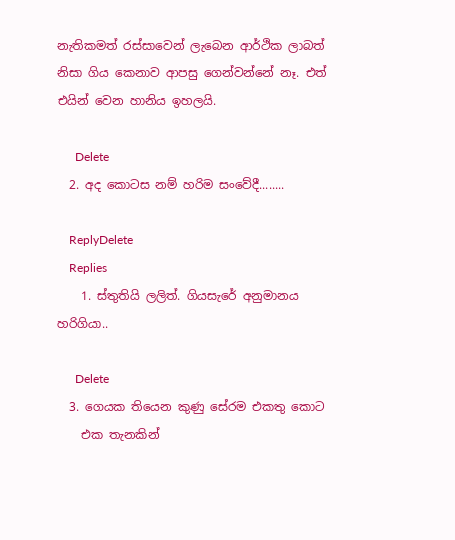නැතිකමත් රස්සාවෙන් ලැබෙන ආර්ථික ලාබත් නිසා ගිය කෙනාව ආපසු ගෙන්වන්නේ නෑ. එත් එයින් වෙන හානිය ඉහලයි.

      Delete
  2. අද කොටස නම් හරිම සංවේදී........

    ReplyDelete
    Replies
    1. ස්තුතියි ලලිත්. ගියසැරේ අනුමානය හරිගියා..

      Delete
  3. ගෙයක තියෙන කුණු සේරම එකතු කොට
    එක තැනකින්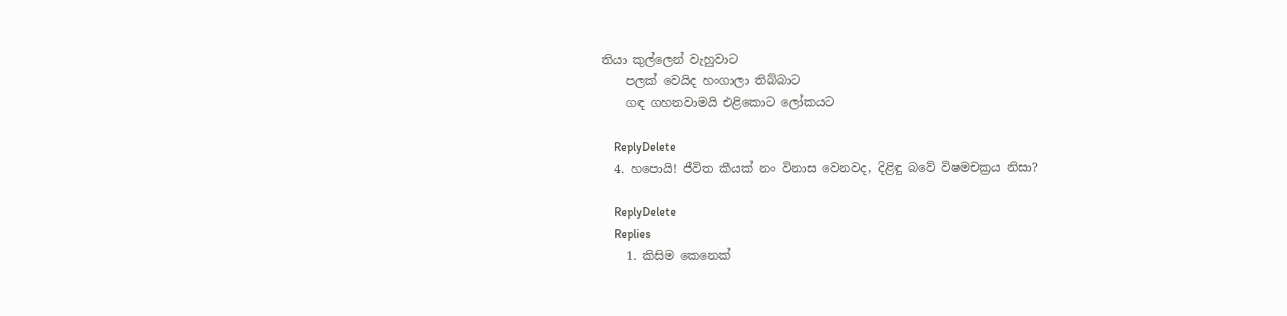තියා කුල්ලෙන් වැහුවාට
    පලක් වෙයිද හංගාලා තිබ්බාට
    ගඳ ගහනවාමයි එළිකොට ලෝකයට

    ReplyDelete
  4. හපොයි! ජීවිත කීයක් නං විනාස වෙනවද, දිළිඳු බවේ විෂමචක්‍රය නිසා?

    ReplyDelete
    Replies
    1. කිසිම කෙනෙක්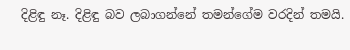දිළිඳු නෑ. දිළිඳු බව ලබාගන්නේ තමන්ගේම වරදින් තමයි.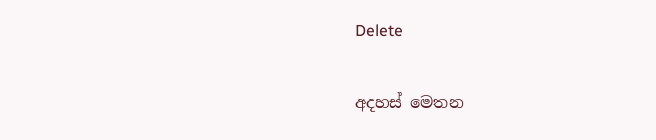Delete

අදහස් මෙතන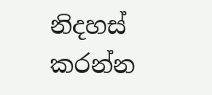නිදහස් කරන්න